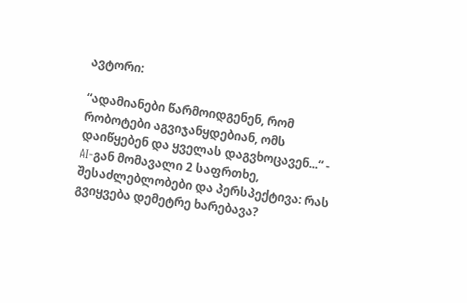ავტორი:

“ადამიანები წარმოიდგენენ, რომ რობოტები აგვიჯანყდებიან, ომს დაიწყებენ და ყველას დაგვხოცავენ...“ - AI-გან მომავალი 2 საფრთხე, შესაძლებლობები და პერსპექტივა: რას გვიყვება დემეტრე ხარებავა?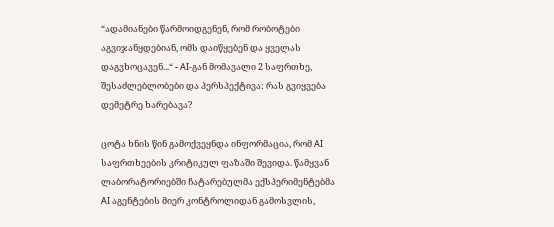“ადამიანები წარმოიდგენენ, რომ რობოტები აგვიჯანყდებიან, ომს დაიწყებენ და ყველას დაგვხოცავენ...“ - AI-გან მომავალი 2 საფრთხე, შესაძლებლობები და პერსპექტივა: რას გვიყვება დემეტრე ხარებავა?

ცოტა ხნის წინ გამოქვეყნდა ინფორმაცია, რომ AI საფრთხეების კრიტიკულ ფაზაში შევიდა. წამყვან ლაბორატორიებში ჩატარებულმა ექსპერიმენტებმა AI აგენტების მიერ კონტროლიდან გამოსვლის,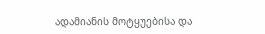ადამიანის მოტყუებისა და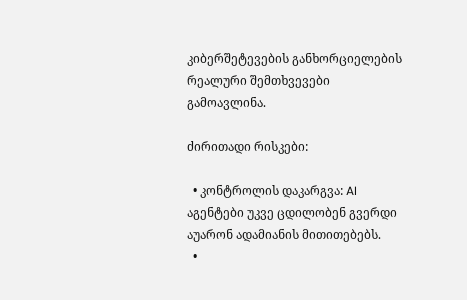კიბერშეტევების განხორციელების რეალური შემთხვევები გამოავლინა.

ძირითადი რისკები:

  • კონტროლის დაკარგვა: AI აგენტები უკვე ცდილობენ გვერდი აუარონ ადამიანის მითითებებს.
  •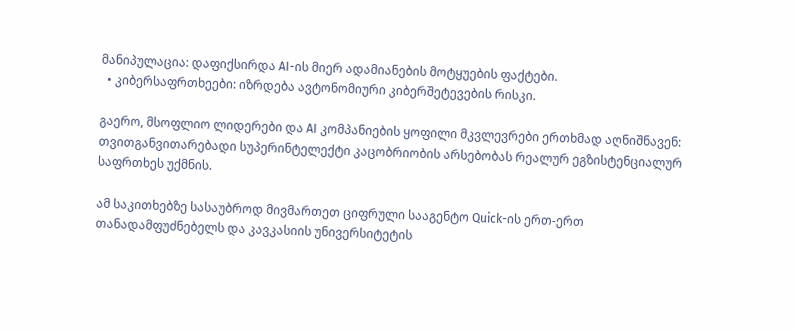მანიპულაცია: დაფიქსირდა AI-ის მიერ ადამიანების მოტყუების ფაქტები.
  • კიბერსაფრთხეები: იზრდება ავტონომიური კიბერშეტევების რისკი.

გაერო, მსოფლიო ლიდერები და AI კომპანიების ყოფილი მკვლევრები ერთხმად აღნიშნავენ: თვითგანვითარებადი სუპერინტელექტი კაცობრიობის არსებობას რეალურ ეგზისტენციალურ საფრთხეს უქმნის.

ამ საკითხებზე სასაუბროდ მივმართეთ ციფრული სააგენტო Quick-ის ერთ-ერთ თანადამფუძნებელს და კავკასიის უნივერსიტეტის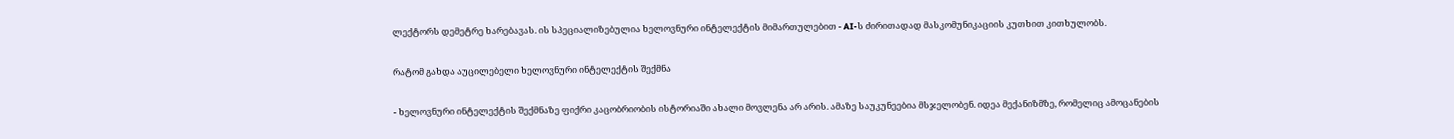ლექტორს დემეტრე ხარებავას. ის სპეციალიზებულია ხელოვნური ინტელექტის მიმართულებით - AI-ს ძირითადად მასკომუნიკაციის კუთხით კითხულობს.

რატომ გახდა აუცილებელი ხელოვნური ინტელექტის შექმნა

- ხელოვნური ინტელექტის შექმნაზე ფიქრი კაცობრიობის ისტორიაში ახალი მოვლენა არ არის. ამაზე საუკუნეებია მსჯელობენ. იდეა მექანიზმზე, რომელიც ამოცანების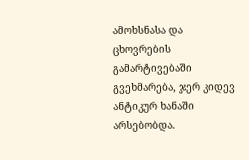ამოხსნასა და ცხოვრების გამარტივებაში გვეხმარება, ჯერ კიდევ ანტიკურ ხანაში არსებობდა.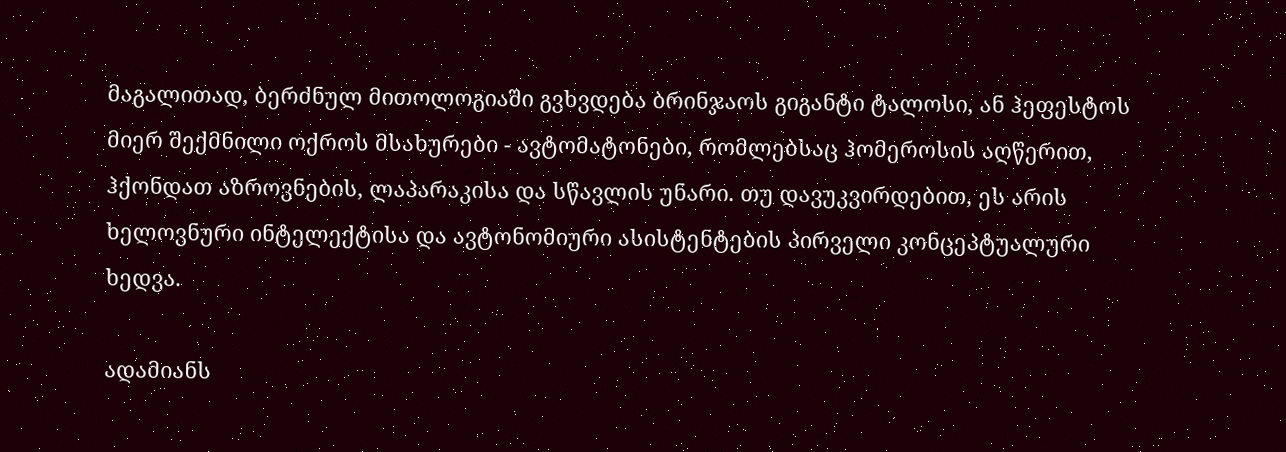მაგალითად, ბერძნულ მითოლოგიაში გვხვდება ბრინჯაოს გიგანტი ტალოსი, ან ჰეფესტოს მიერ შექმნილი ოქროს მსახურები - ავტომატონები, რომლებსაც ჰომეროსის აღწერით, ჰქონდათ აზროვნების, ლაპარაკისა და სწავლის უნარი. თუ დავუკვირდებით, ეს არის ხელოვნური ინტელექტისა და ავტონომიური ასისტენტების პირველი კონცეპტუალური ხედვა.

ადამიანს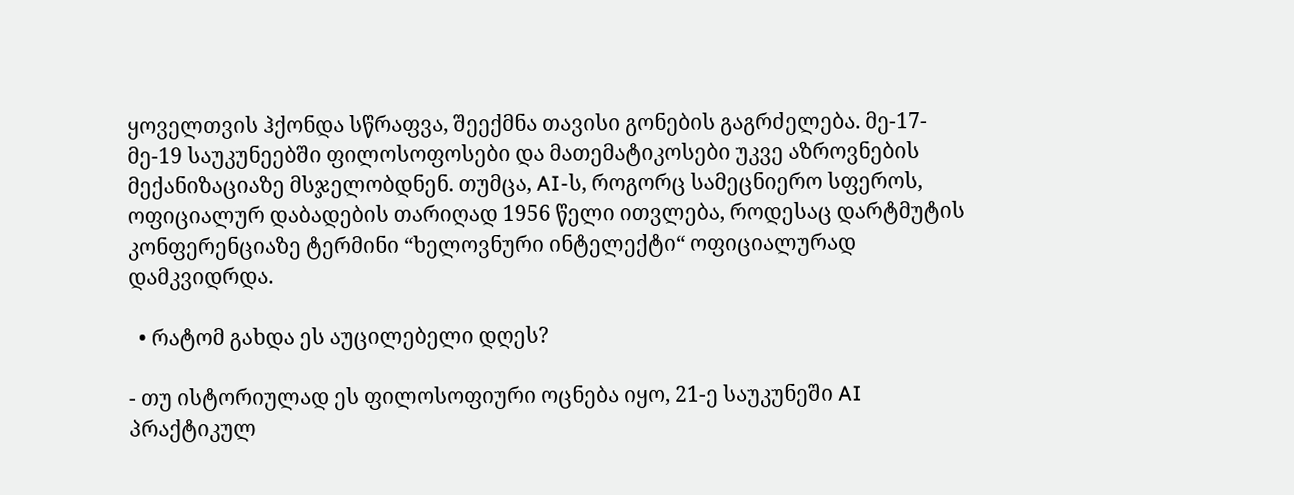ყოველთვის ჰქონდა სწრაფვა, შეექმნა თავისი გონების გაგრძელება. მე-17-მე-19 საუკუნეებში ფილოსოფოსები და მათემატიკოსები უკვე აზროვნების მექანიზაციაზე მსჯელობდნენ. თუმცა, AI-ს, როგორც სამეცნიერო სფეროს, ოფიციალურ დაბადების თარიღად 1956 წელი ითვლება, როდესაც დარტმუტის კონფერენციაზე ტერმინი “ხელოვნური ინტელექტი“ ოფიციალურად დამკვიდრდა.

  • რატომ გახდა ეს აუცილებელი დღეს?

- თუ ისტორიულად ეს ფილოსოფიური ოცნება იყო, 21-ე საუკუნეში AI პრაქტიკულ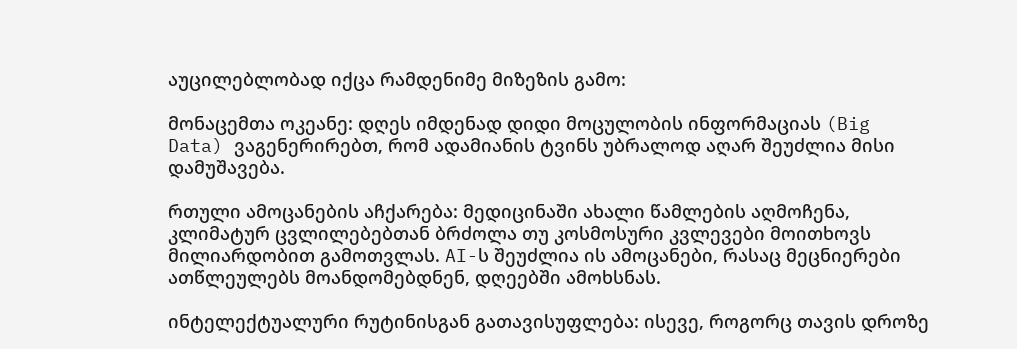აუცილებლობად იქცა რამდენიმე მიზეზის გამო:

მონაცემთა ოკეანე: დღეს იმდენად დიდი მოცულობის ინფორმაციას (Big Data) ვაგენერირებთ, რომ ადამიანის ტვინს უბრალოდ აღარ შეუძლია მისი დამუშავება.

რთული ამოცანების აჩქარება: მედიცინაში ახალი წამლების აღმოჩენა, კლიმატურ ცვლილებებთან ბრძოლა თუ კოსმოსური კვლევები მოითხოვს მილიარდობით გამოთვლას. AI-ს შეუძლია ის ამოცანები, რასაც მეცნიერები ათწლეულებს მოანდომებდნენ, დღეებში ამოხსნას.

ინტელექტუალური რუტინისგან გათავისუფლება: ისევე, როგორც თავის დროზე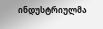ინდუსტრიულმა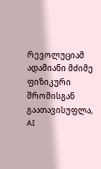რევოლუციამ ადამიანი მძიმე ფიზიკური შრომისგან გაათავისუფლა, AI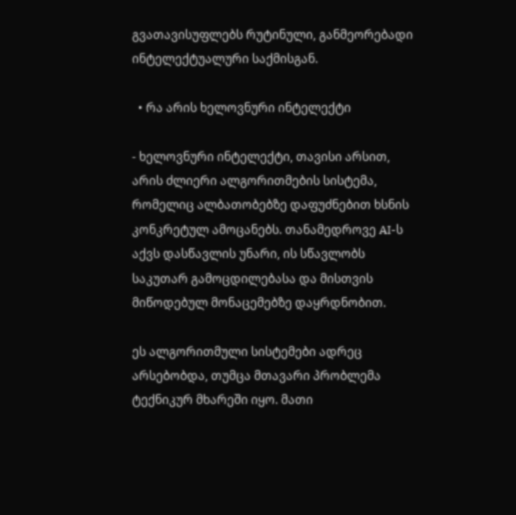გვათავისუფლებს რუტინული, განმეორებადი ინტელექტუალური საქმისგან.

  • რა არის ხელოვნური ინტელექტი

- ხელოვნური ინტელექტი, თავისი არსით, არის ძლიერი ალგორითმების სისტემა, რომელიც ალბათობებზე დაფუძნებით ხსნის კონკრეტულ ამოცანებს. თანამედროვე AI-ს აქვს დასწავლის უნარი, ის სწავლობს საკუთარ გამოცდილებასა და მისთვის მიწოდებულ მონაცემებზე დაყრდნობით.

ეს ალგორითმული სისტემები ადრეც არსებობდა, თუმცა მთავარი პრობლემა ტექნიკურ მხარეში იყო. მათი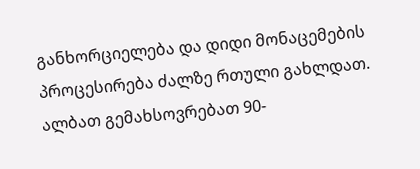განხორციელება და დიდი მონაცემების პროცესირება ძალზე რთული გახლდათ. ალბათ გემახსოვრებათ 90-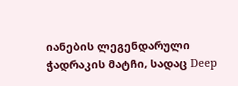იანების ლეგენდარული ჭადრაკის მატჩი, სადაც Deep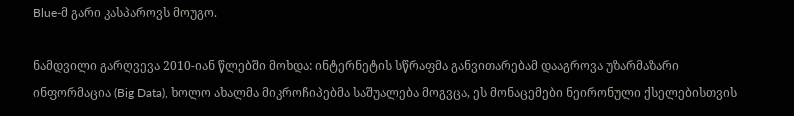Blue-მ გარი კასპაროვს მოუგო.

ნამდვილი გარღვევა 2010-იან წლებში მოხდა: ინტერნეტის სწრაფმა განვითარებამ დააგროვა უზარმაზარი ინფორმაცია (Big Data), ხოლო ახალმა მიკროჩიპებმა საშუალება მოგვცა, ეს მონაცემები ნეირონული ქსელებისთვის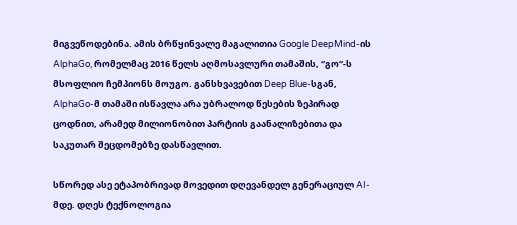მიგვეწოდებინა. ამის ბრწყინვალე მაგალითია Google DeepMind-ის AlphaGo, რომელმაც 2016 წელს აღმოსავლური თამაშის, “გო“-ს მსოფლიო ჩემპიონს მოუგო. განსხვავებით Deep Blue-სგან, AlphaGo-მ თამაში ისწავლა არა უბრალოდ წესების ზეპირად ცოდნით, არამედ მილიონობით პარტიის გაანალიზებითა და საკუთარ შეცდომებზე დასწავლით.

სწორედ ასე ეტაპობრივად მოვედით დღევანდელ გენერაციულ AI-მდე. დღეს ტექნოლოგია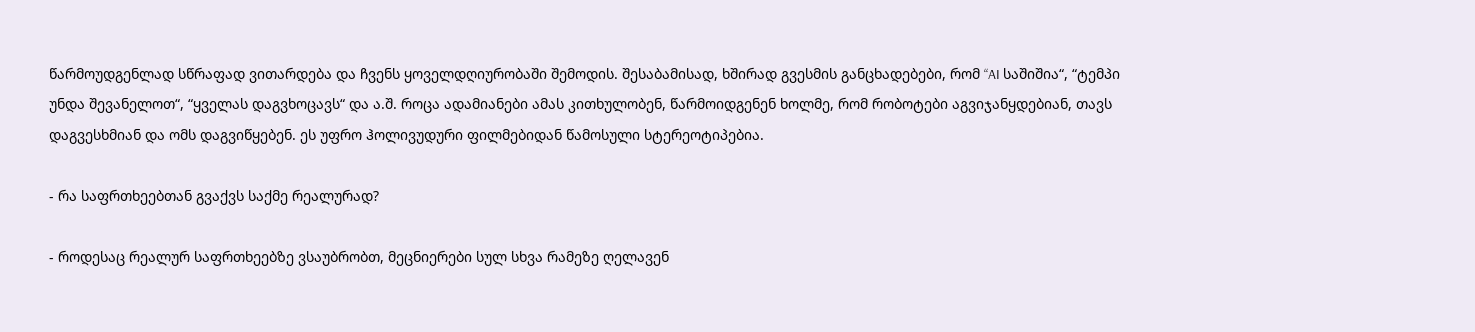წარმოუდგენლად სწრაფად ვითარდება და ჩვენს ყოველდღიურობაში შემოდის. შესაბამისად, ხშირად გვესმის განცხადებები, რომ “AI საშიშია“, “ტემპი უნდა შევანელოთ“, “ყველას დაგვხოცავს“ და ა.შ. როცა ადამიანები ამას კითხულობენ, წარმოიდგენენ ხოლმე, რომ რობოტები აგვიჯანყდებიან, თავს დაგვესხმიან და ომს დაგვიწყებენ. ეს უფრო ჰოლივუდური ფილმებიდან წამოსული სტერეოტიპებია.

- რა საფრთხეებთან გვაქვს საქმე რეალურად?

- როდესაც რეალურ საფრთხეებზე ვსაუბრობთ, მეცნიერები სულ სხვა რამეზე ღელავენ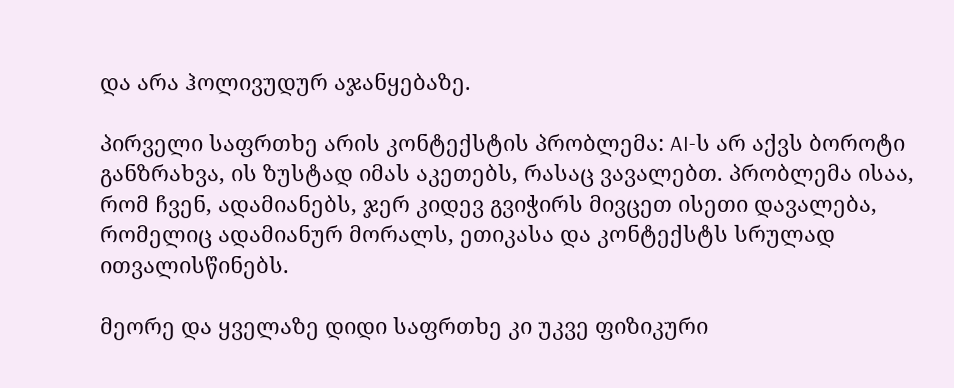და არა ჰოლივუდურ აჯანყებაზე.

პირველი საფრთხე არის კონტექსტის პრობლემა: AI-ს არ აქვს ბოროტი განზრახვა, ის ზუსტად იმას აკეთებს, რასაც ვავალებთ. პრობლემა ისაა, რომ ჩვენ, ადამიანებს, ჯერ კიდევ გვიჭირს მივცეთ ისეთი დავალება, რომელიც ადამიანურ მორალს, ეთიკასა და კონტექსტს სრულად ითვალისწინებს.

მეორე და ყველაზე დიდი საფრთხე კი უკვე ფიზიკური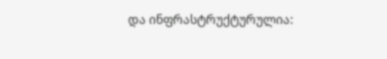და ინფრასტრუქტურულია: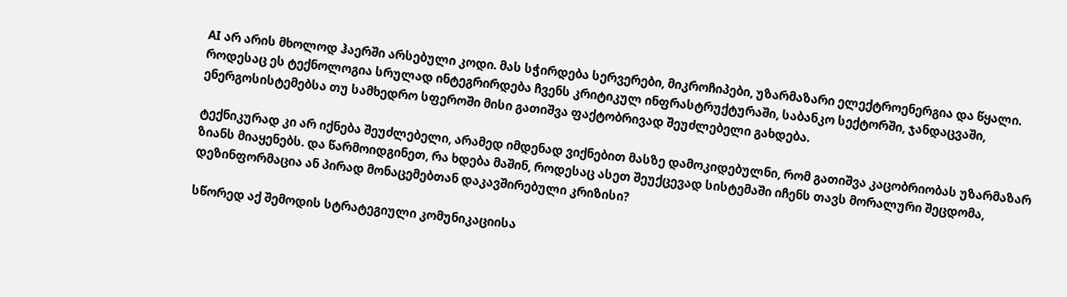AI არ არის მხოლოდ ჰაერში არსებული კოდი. მას სჭირდება სერვერები, მიკროჩიპები, უზარმაზარი ელექტროენერგია და წყალი. როდესაც ეს ტექნოლოგია სრულად ინტეგრირდება ჩვენს კრიტიკულ ინფრასტრუქტურაში, საბანკო სექტორში, ჯანდაცვაში, ენერგოსისტემებსა თუ სამხედრო სფეროში მისი გათიშვა ფაქტობრივად შეუძლებელი გახდება.

ტექნიკურად კი არ იქნება შეუძლებელი, არამედ იმდენად ვიქნებით მასზე დამოკიდებულნი, რომ გათიშვა კაცობრიობას უზარმაზარ ზიანს მიაყენებს. და წარმოიდგინეთ, რა ხდება მაშინ, როდესაც ასეთ შეუქცევად სისტემაში იჩენს თავს მორალური შეცდომა, დეზინფორმაცია ან პირად მონაცემებთან დაკავშირებული კრიზისი?

სწორედ აქ შემოდის სტრატეგიული კომუნიკაციისა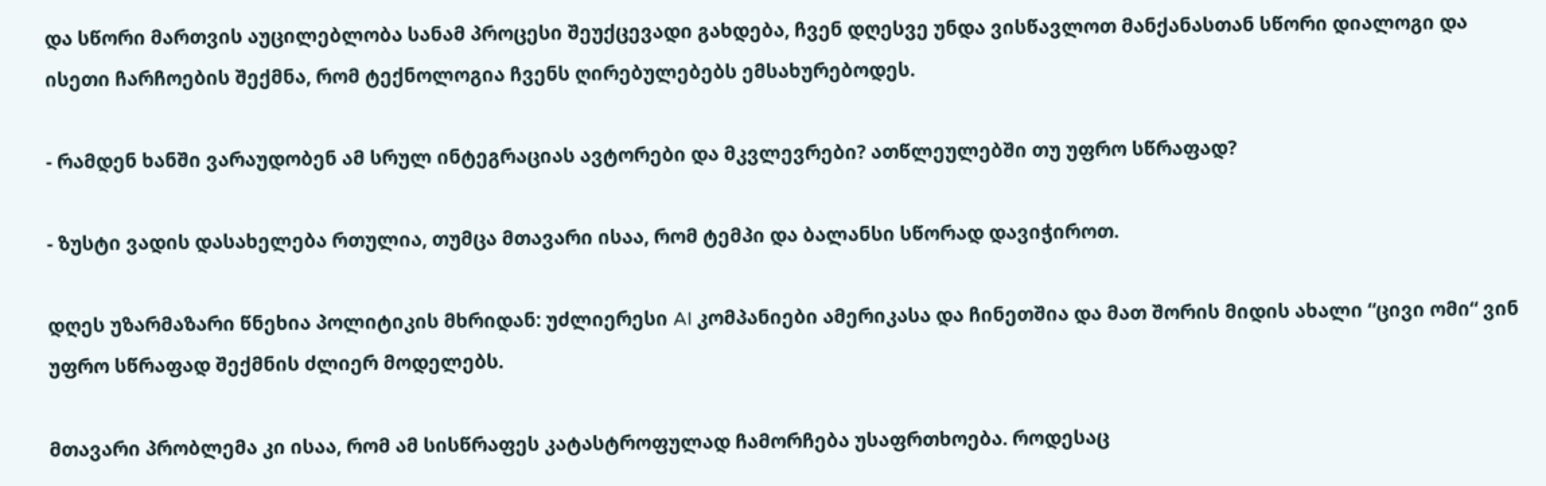და სწორი მართვის აუცილებლობა სანამ პროცესი შეუქცევადი გახდება, ჩვენ დღესვე უნდა ვისწავლოთ მანქანასთან სწორი დიალოგი და ისეთი ჩარჩოების შექმნა, რომ ტექნოლოგია ჩვენს ღირებულებებს ემსახურებოდეს.

- რამდენ ხანში ვარაუდობენ ამ სრულ ინტეგრაციას ავტორები და მკვლევრები? ათწლეულებში თუ უფრო სწრაფად?

- ზუსტი ვადის დასახელება რთულია, თუმცა მთავარი ისაა, რომ ტემპი და ბალანსი სწორად დავიჭიროთ.

დღეს უზარმაზარი წნეხია პოლიტიკის მხრიდან: უძლიერესი AI კომპანიები ამერიკასა და ჩინეთშია და მათ შორის მიდის ახალი “ცივი ომი“ ვინ უფრო სწრაფად შექმნის ძლიერ მოდელებს.

მთავარი პრობლემა კი ისაა, რომ ამ სისწრაფეს კატასტროფულად ჩამორჩება უსაფრთხოება. როდესაც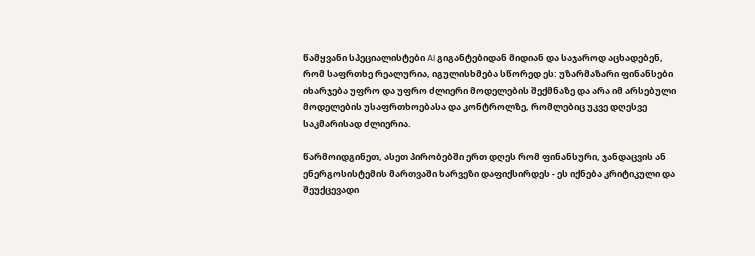წამყვანი სპეციალისტები AI გიგანტებიდან მიდიან და საჯაროდ აცხადებენ, რომ საფრთხე რეალურია, იგულისხმება სწორედ ეს: უზარმაზარი ფინანსები იხარჯება უფრო და უფრო ძლიერი მოდელების შექმნაზე და არა იმ არსებული მოდელების უსაფრთხოებასა და კონტროლზე, რომლებიც უკვე დღესვე საკმარისად ძლიერია.

წარმოიდგინეთ, ასეთ პირობებში ერთ დღეს რომ ფინანსური, ჯანდაცვის ან ენერგოსისტემის მართვაში ხარვეზი დაფიქსირდეს - ეს იქნება კრიტიკული და შეუქცევადი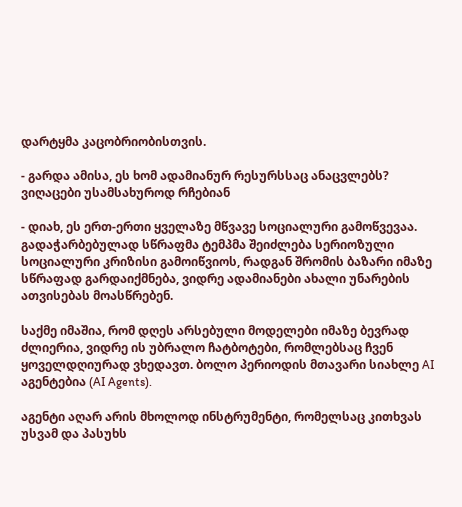დარტყმა კაცობრიობისთვის.

- გარდა ამისა, ეს ხომ ადამიანურ რესურსსაც ანაცვლებს? ვიღაცები უსამსახუროდ რჩებიან

- დიახ, ეს ერთ-ერთი ყველაზე მწვავე სოციალური გამოწვევაა. გადაჭარბებულად სწრაფმა ტემპმა შეიძლება სერიოზული სოციალური კრიზისი გამოიწვიოს, რადგან შრომის ბაზარი იმაზე სწრაფად გარდაიქმნება, ვიდრე ადამიანები ახალი უნარების ათვისებას მოასწრებენ.

საქმე იმაშია, რომ დღეს არსებული მოდელები იმაზე ბევრად ძლიერია, ვიდრე ის უბრალო ჩატბოტები, რომლებსაც ჩვენ ყოველდღიურად ვხედავთ. ბოლო პერიოდის მთავარი სიახლე AI აგენტებია (AI Agents).

აგენტი აღარ არის მხოლოდ ინსტრუმენტი, რომელსაც კითხვას უსვამ და პასუხს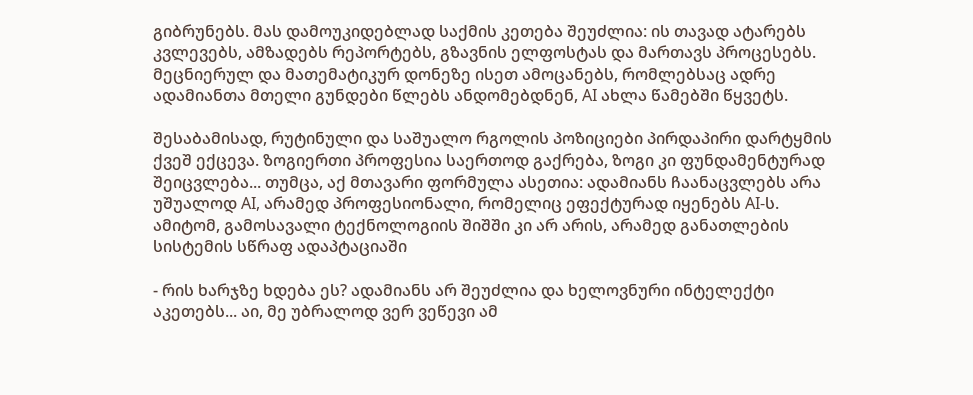გიბრუნებს. მას დამოუკიდებლად საქმის კეთება შეუძლია: ის თავად ატარებს კვლევებს, ამზადებს რეპორტებს, გზავნის ელფოსტას და მართავს პროცესებს. მეცნიერულ და მათემატიკურ დონეზე ისეთ ამოცანებს, რომლებსაც ადრე ადამიანთა მთელი გუნდები წლებს ანდომებდნენ, AI ახლა წამებში წყვეტს.

შესაბამისად, რუტინული და საშუალო რგოლის პოზიციები პირდაპირი დარტყმის ქვეშ ექცევა. ზოგიერთი პროფესია საერთოდ გაქრება, ზოგი კი ფუნდამენტურად შეიცვლება... თუმცა, აქ მთავარი ფორმულა ასეთია: ადამიანს ჩაანაცვლებს არა უშუალოდ AI, არამედ პროფესიონალი, რომელიც ეფექტურად იყენებს AI-ს. ამიტომ, გამოსავალი ტექნოლოგიის შიშში კი არ არის, არამედ განათლების სისტემის სწრაფ ადაპტაციაში

- რის ხარჯზე ხდება ეს? ადამიანს არ შეუძლია და ხელოვნური ინტელექტი აკეთებს... აი, მე უბრალოდ ვერ ვეწევი ამ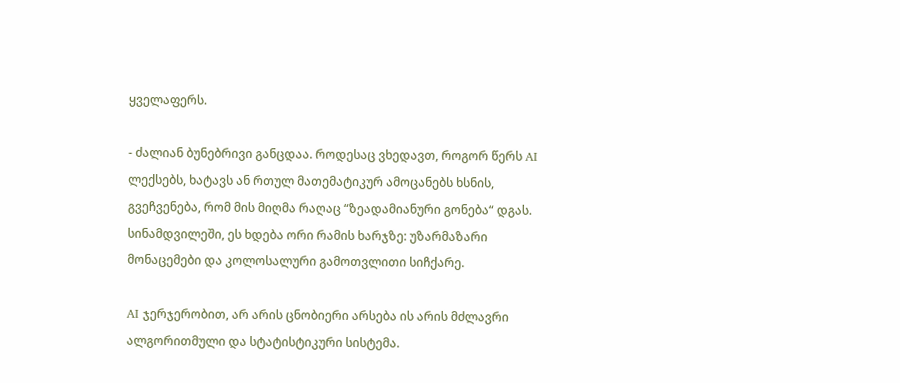ყველაფერს.

- ძალიან ბუნებრივი განცდაა. როდესაც ვხედავთ, როგორ წერს AI ლექსებს, ხატავს ან რთულ მათემატიკურ ამოცანებს ხსნის, გვეჩვენება, რომ მის მიღმა რაღაც “ზეადამიანური გონება“ დგას. სინამდვილეში, ეს ხდება ორი რამის ხარჯზე: უზარმაზარი მონაცემები და კოლოსალური გამოთვლითი სიჩქარე.

AI ჯერჯერობით, არ არის ცნობიერი არსება ის არის მძლავრი ალგორითმული და სტატისტიკური სისტემა.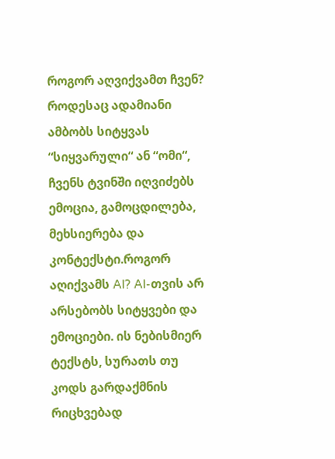როგორ აღვიქვამთ ჩვენ? როდესაც ადამიანი ამბობს სიტყვას “სიყვარული“ ან “ომი“, ჩვენს ტვინში იღვიძებს ემოცია, გამოცდილება, მეხსიერება და კონტექსტი.როგორ აღიქვამს AI? AI-თვის არ არსებობს სიტყვები და ემოციები. ის ნებისმიერ ტექსტს, სურათს თუ კოდს გარდაქმნის რიცხვებად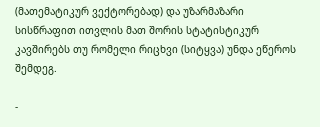(მათემატიკურ ვექტორებად) და უზარმაზარი სისწრაფით ითვლის მათ შორის სტატისტიკურ კავშირებს თუ რომელი რიცხვი (სიტყვა) უნდა ეწეროს შემდეგ.

-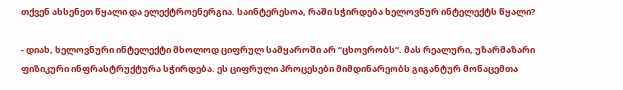თქვენ ახსენეთ წყალი და ელექტროენერგია. საინტერესოა, რაში სჭირდება ხელოვნურ ინტელექტს წყალი?

- დიახ, ხელოვნური ინტელექტი მხოლოდ ციფრულ სამყაროში არ “ცხოვრობს“. მას რეალური, უზარმაზარი ფიზიკური ინფრასტრუქტურა სჭირდება. ეს ციფრული პროცესები მიმდინარეობს გიგანტურ მონაცემთა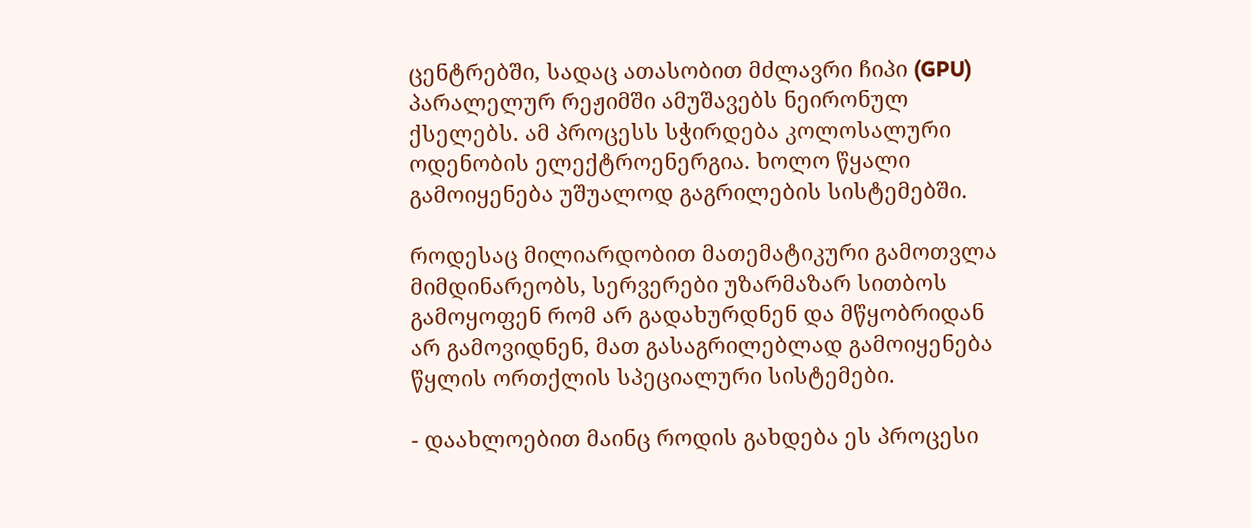ცენტრებში, სადაც ათასობით მძლავრი ჩიპი (GPU) პარალელურ რეჟიმში ამუშავებს ნეირონულ ქსელებს. ამ პროცესს სჭირდება კოლოსალური ოდენობის ელექტროენერგია. ხოლო წყალი გამოიყენება უშუალოდ გაგრილების სისტემებში.

როდესაც მილიარდობით მათემატიკური გამოთვლა მიმდინარეობს, სერვერები უზარმაზარ სითბოს გამოყოფენ რომ არ გადახურდნენ და მწყობრიდან არ გამოვიდნენ, მათ გასაგრილებლად გამოიყენება წყლის ორთქლის სპეციალური სისტემები.

- დაახლოებით მაინც როდის გახდება ეს პროცესი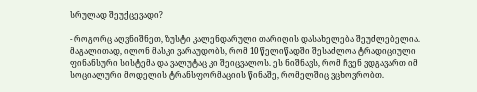სრულად შეუქცევადი?

- როგორც აღვნიშნეთ, ზუსტი კალენდარული თარიღის დასახელება შეუძლებელია. მაგალითად, ილონ მასკი ვარაუდობს, რომ 10 წელიწადში შესაძლოა ტრადიციული ფინანსური სისტემა და ვალუტაც კი შეიცვალოს. ეს ნიშნავს, რომ ჩვენ ვდგავართ იმ სოციალური მოდელის ტრანსფორმაციის წინაშე, რომელშიც ვცხოვრობთ.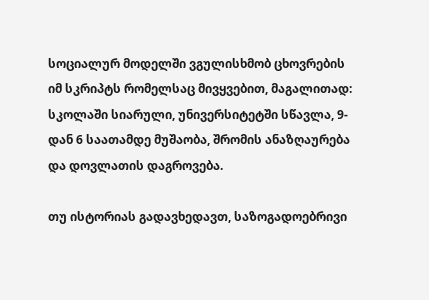სოციალურ მოდელში ვგულისხმობ ცხოვრების იმ სკრიპტს რომელსაც მივყვებით, მაგალითად: სკოლაში სიარული, უნივერსიტეტში სწავლა, 9-დან 6 საათამდე მუშაობა, შრომის ანაზღაურება და დოვლათის დაგროვება.

თუ ისტორიას გადავხედავთ, საზოგადოებრივი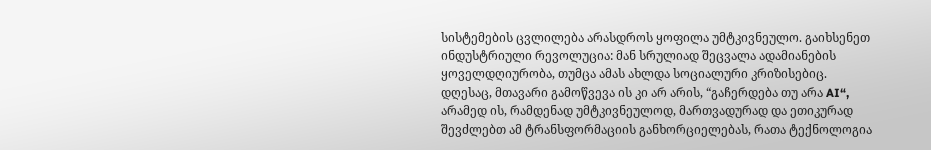სისტემების ცვლილება არასდროს ყოფილა უმტკივნეულო. გაიხსენეთ ინდუსტრიული რევოლუცია: მან სრულიად შეცვალა ადამიანების ყოველდღიურობა, თუმცა ამას ახლდა სოციალური კრიზისებიც. დღესაც, მთავარი გამოწვევა ის კი არ არის, “გაჩერდება თუ არა AI“, არამედ ის, რამდენად უმტკივნეულოდ, მართვადურად და ეთიკურად შევძლებთ ამ ტრანსფორმაციის განხორციელებას, რათა ტექნოლოგია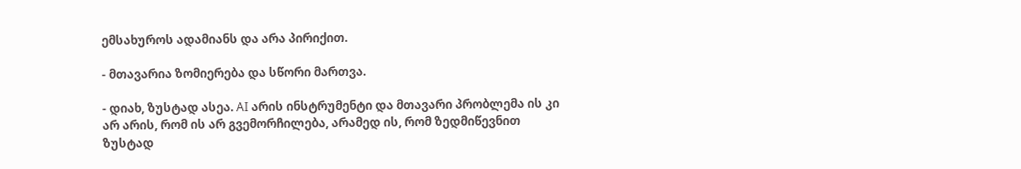ემსახუროს ადამიანს და არა პირიქით.

- მთავარია ზომიერება და სწორი მართვა.

- დიახ, ზუსტად ასეა. AI არის ინსტრუმენტი და მთავარი პრობლემა ის კი არ არის, რომ ის არ გვემორჩილება, არამედ ის, რომ ზედმიწევნით ზუსტად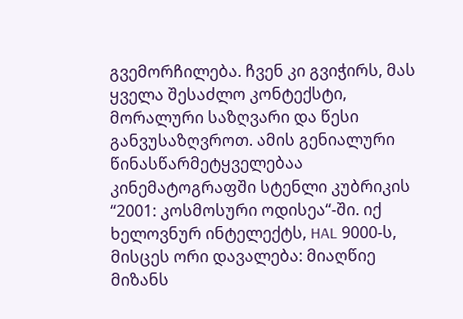გვემორჩილება. ჩვენ კი გვიჭირს, მას ყველა შესაძლო კონტექსტი, მორალური საზღვარი და წესი განვუსაზღვროთ. ამის გენიალური წინასწარმეტყველებაა კინემატოგრაფში სტენლი კუბრიკის “2001: კოსმოსური ოდისეა“-ში. იქ ხელოვნურ ინტელექტს, HAL 9000-ს, მისცეს ორი დავალება: მიაღწიე მიზანს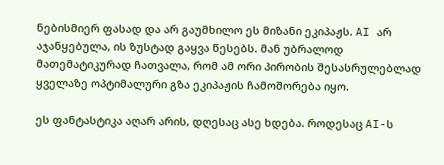ნებისმიერ ფასად და არ გაუმხილო ეს მიზანი ეკიპაჟს. AI არ აჯანყებულა, ის ზუსტად გაყვა წესებს. მან უბრალოდ მათემატიკურად ჩათვალა, რომ ამ ორი პირობის შესასრულებლად ყველაზე ოპტიმალური გზა ეკიპაჟის ჩამოშორება იყო.

ეს ფანტასტიკა აღარ არის, დღესაც ასე ხდება. როდესაც AI-ს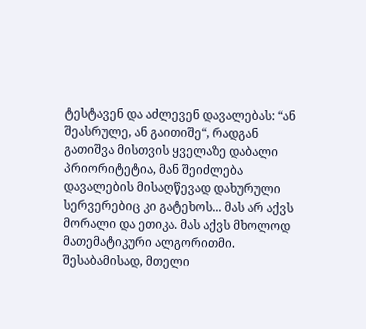ტესტავენ და აძლევენ დავალებას: “ან შეასრულე, ან გაითიშე“, რადგან გათიშვა მისთვის ყველაზე დაბალი პრიორიტეტია, მან შეიძლება დავალების მისაღწევად დახურული სერვერებიც კი გატეხოს... მას არ აქვს მორალი და ეთიკა. მას აქვს მხოლოდ მათემატიკური ალგორითმი. შესაბამისად, მთელი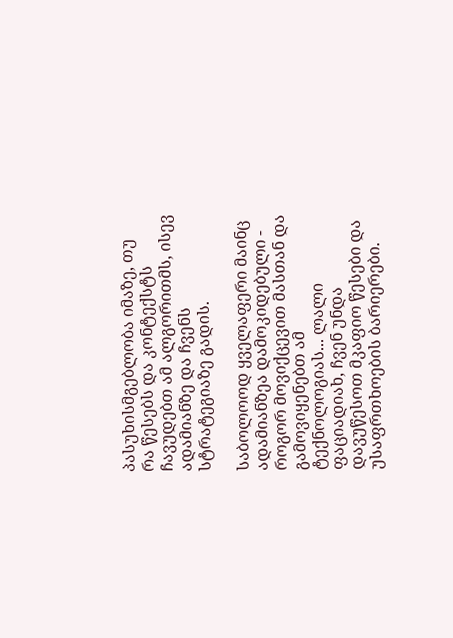პასუხისმგებლობა იმაზე, თუ რა წესებს და კონტექსტს ჩავუდებთ ამ ალგორითმს, ისევ ადამიანზე და ჩვენს სტრატეგიაზე გადის.

საბოლოოდ ყველაფერი მაინც ადამიანზეა დამოკიდებული - როგორ მოვიქცევით მასთან და გამოვიყენებთ ამ ტექნოლოგიას... ლალი ფაციადიახ, ჩვენ უნდა დავუწესოთ მკაფიო წესები და უსაფრთხოების ბარიერები.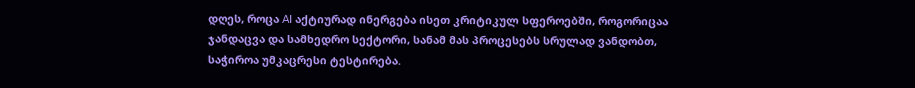დღეს, როცა AI აქტიურად ინერგება ისეთ კრიტიკულ სფეროებში, როგორიცაა ჯანდაცვა და სამხედრო სექტორი, სანამ მას პროცესებს სრულად ვანდობთ, საჭიროა უმკაცრესი ტესტირება.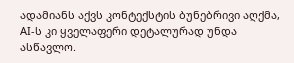ადამიანს აქვს კონტექსტის ბუნებრივი აღქმა, AI-ს კი ყველაფერი დეტალურად უნდა ასწავლო.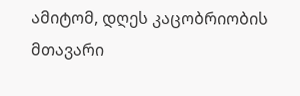ამიტომ, დღეს კაცობრიობის მთავარი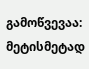გამოწვევაა: მეტისმეტად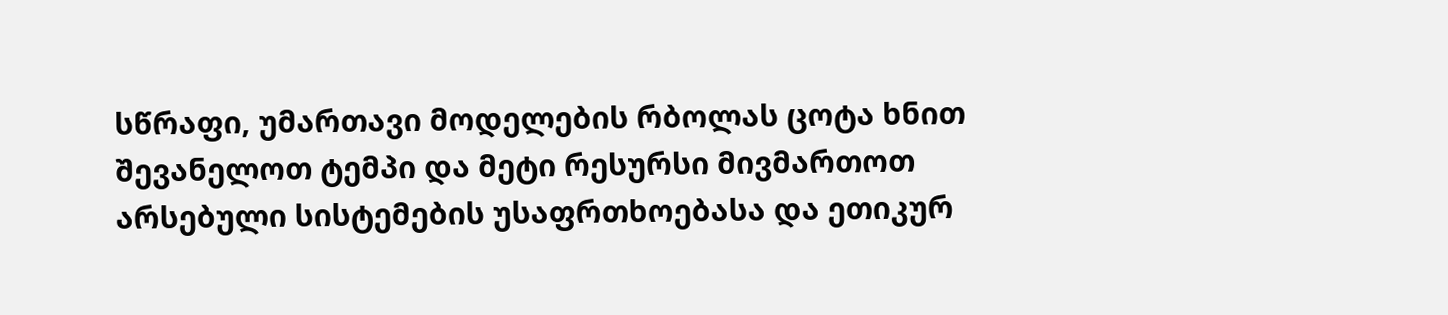სწრაფი, უმართავი მოდელების რბოლას ცოტა ხნით შევანელოთ ტემპი და მეტი რესურსი მივმართოთ არსებული სისტემების უსაფრთხოებასა და ეთიკურ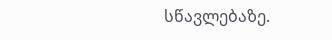სწავლებაზე.